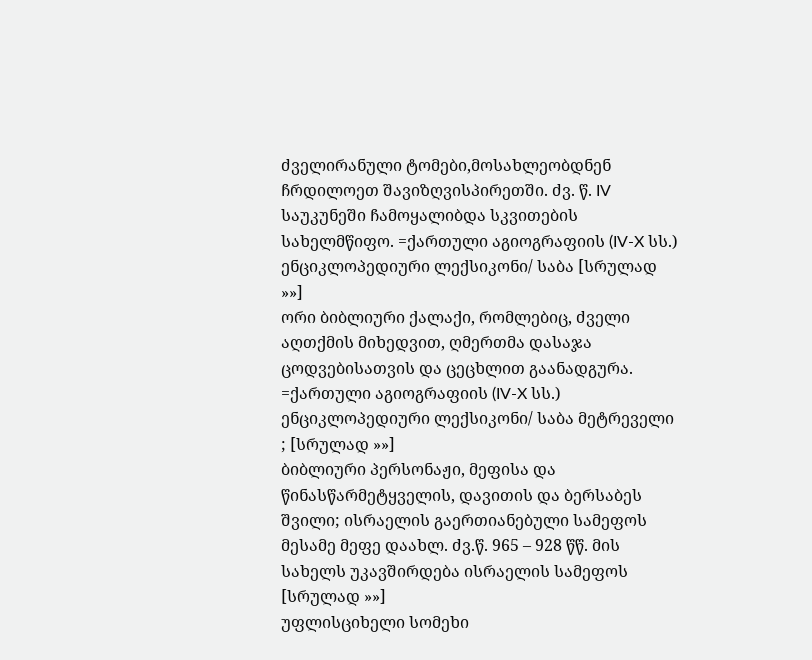ძველირანული ტომები,მოსახლეობდნენ ჩრდილოეთ შავიზღვისპირეთში. ძვ. წ. IV საუკუნეში ჩამოყალიბდა სკვითების სახელმწიფო. =ქართული აგიოგრაფიის (IV-X სს.) ენციკლოპედიური ლექსიკონი/ საბა [სრულად »»]
ორი ბიბლიური ქალაქი, რომლებიც, ძველი აღთქმის მიხედვით, ღმერთმა დასაჯა ცოდვებისათვის და ცეცხლით გაანადგურა. =ქართული აგიოგრაფიის (IV-X სს.) ენციკლოპედიური ლექსიკონი/ საბა მეტრეველი ; [სრულად »»]
ბიბლიური პერსონაჟი, მეფისა და წინასწარმეტყველის, დავითის და ბერსაბეს შვილი; ისრაელის გაერთიანებული სამეფოს მესამე მეფე დაახლ. ძვ.წ. 965 – 928 წწ. მის სახელს უკავშირდება ისრაელის სამეფოს [სრულად »»]
უფლისციხელი სომეხი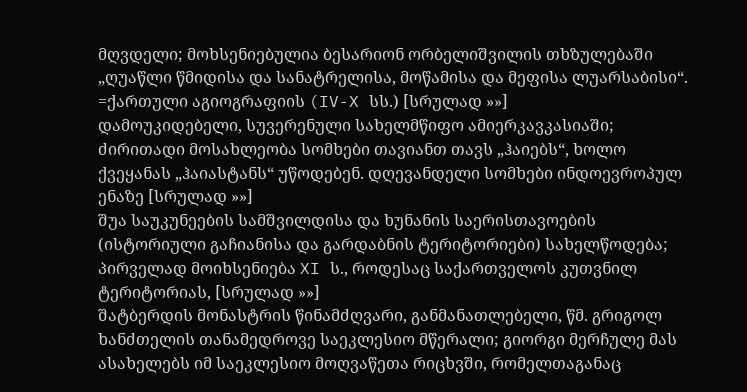მღვდელი; მოხსენიებულია ბესარიონ ორბელიშვილის თხზულებაში „ღუაწლი წმიდისა და სანატრელისა, მოწამისა და მეფისა ლუარსაბისი“. =ქართული აგიოგრაფიის (IV-X სს.) [სრულად »»]
დამოუკიდებელი, სუვერენული სახელმწიფო ამიერკავკასიაში; ძირითადი მოსახლეობა სომხები თავიანთ თავს „ჰაიებს“, ხოლო ქვეყანას „ჰაიასტანს“ უწოდებენ. დღევანდელი სომხები ინდოევროპულ ენაზე [სრულად »»]
შუა საუკუნეების სამშვილდისა და ხუნანის საერისთავოების (ისტორიული გაჩიანისა და გარდაბნის ტერიტორიები) სახელწოდება; პირველად მოიხსენიება XI ს., როდესაც საქართველოს კუთვნილ ტერიტორიას, [სრულად »»]
შატბერდის მონასტრის წინამძღვარი, განმანათლებელი, წმ. გრიგოლ ხანძთელის თანამედროვე საეკლესიო მწერალი; გიორგი მერჩულე მას ასახელებს იმ საეკლესიო მოღვაწეთა რიცხვში, რომელთაგანაც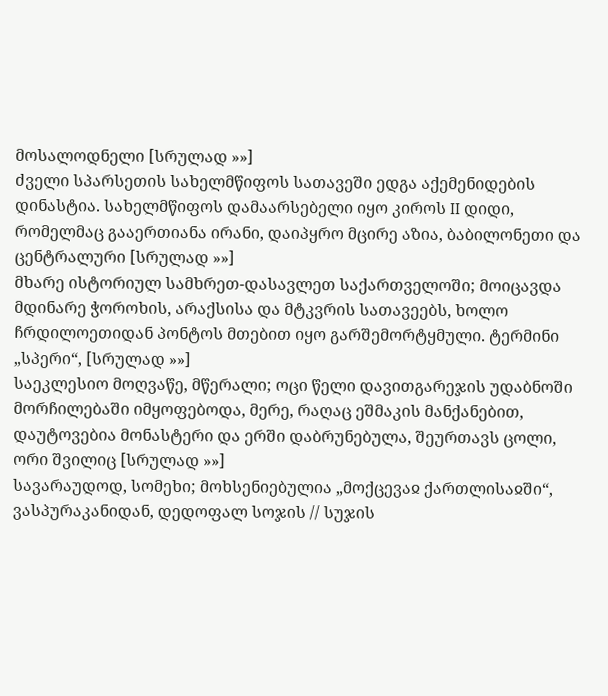მოსალოდნელი [სრულად »»]
ძველი სპარსეთის სახელმწიფოს სათავეში ედგა აქემენიდების დინასტია. სახელმწიფოს დამაარსებელი იყო კიროს II დიდი, რომელმაც გააერთიანა ირანი, დაიპყრო მცირე აზია, ბაბილონეთი და ცენტრალური [სრულად »»]
მხარე ისტორიულ სამხრეთ-დასავლეთ საქართველოში; მოიცავდა მდინარე ჭოროხის, არაქსისა და მტკვრის სათავეებს, ხოლო ჩრდილოეთიდან პონტოს მთებით იყო გარშემორტყმული. ტერმინი „სპერი“, [სრულად »»]
საეკლესიო მოღვაწე, მწერალი; ოცი წელი დავითგარეჯის უდაბნოში მორჩილებაში იმყოფებოდა, მერე, რაღაც ეშმაკის მანქანებით, დაუტოვებია მონასტერი და ერში დაბრუნებულა, შეურთავს ცოლი, ორი შვილიც [სრულად »»]
სავარაუდოდ, სომეხი; მოხსენიებულია „მოქცევაჲ ქართლისაჲში“, ვასპურაკანიდან, დედოფალ სოჯის // სუჯის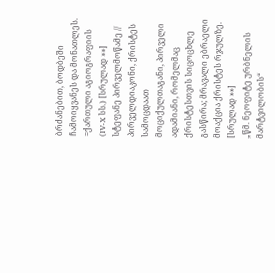ბრძანებით, ბოდბეში ჩამოიყვანეს და მონათლეს. =ქართული აგიოგრაფიის (IV-X სს.) [სრულად »»]
სტეფანე პირველმოწამე // პირველდიაკონი, ქრისტეს სამოცდაათ მოციქულთაგანი, პირველი ადამიანი, რომელმაც ქრისტესთვის სიცოცხლე გასწირა; მრავალი ებრაელი მოაქცია ქრისტეს რჯულზე. [სრულად »»]
„წმ. ნეოფიტე ურბნელის მარტვილობის“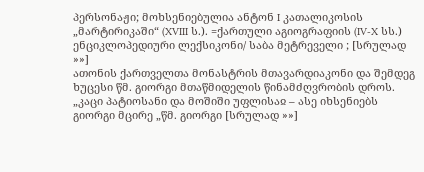პერსონაჟი; მოხსენიებულია ანტონ I კათალიკოსის „მარტირიკაში“ (XVIII ს.). =ქართული აგიოგრაფიის (IV-X სს.) ენციკლოპედიური ლექსიკონი/ საბა მეტრეველი ; [სრულად »»]
ათონის ქართველთა მონასტრის მთავარდიაკონი და შემდეგ ხუცესი წმ. გიორგი მთაწმიდელის წინამძღვრობის დროს. „კაცი პატიოსანი და მოშიში უფლისაჲ – ასე იხსენიებს გიორგი მცირე „წმ. გიორგი [სრულად »»]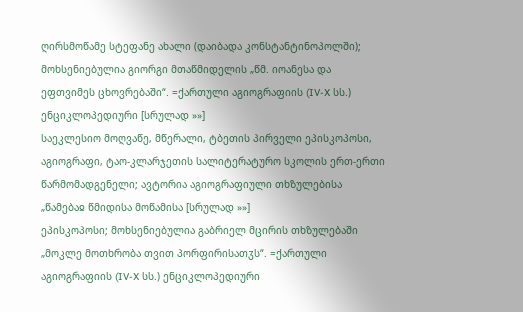ღირსმოწამე სტეფანე ახალი (დაიბადა კონსტანტინოპოლში); მოხსენიებულია გიორგი მთაწმიდელის „წმ. იოანესა და ეფთვიმეს ცხოვრებაში“. =ქართული აგიოგრაფიის (IV-X სს.) ენციკლოპედიური [სრულად »»]
საეკლესიო მოღვაწე, მწერალი, ტბეთის პირველი ეპისკოპოსი, აგიოგრაფი, ტაო-კლარჯეთის სალიტერატურო სკოლის ერთ-ერთი წარმომადგენელი; ავტორია აგიოგრაფიული თხზულებისა „წამებაჲ წმიდისა მოწამისა [სრულად »»]
ეპისკოპოსი; მოხსენიებულია გაბრიელ მცირის თხზულებაში „მოკლე მოთხრობა თვით პორფირისათჳს“. =ქართული აგიოგრაფიის (IV-X სს.) ენციკლოპედიური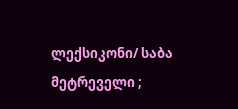ლექსიკონი/ საბა მეტრეველი ;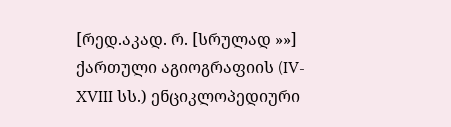[რედ.აკად. რ. [სრულად »»]
ქართული აგიოგრაფიის (IV-XVIII სს.) ენციკლოპედიური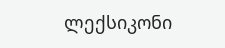ლექსიკონი